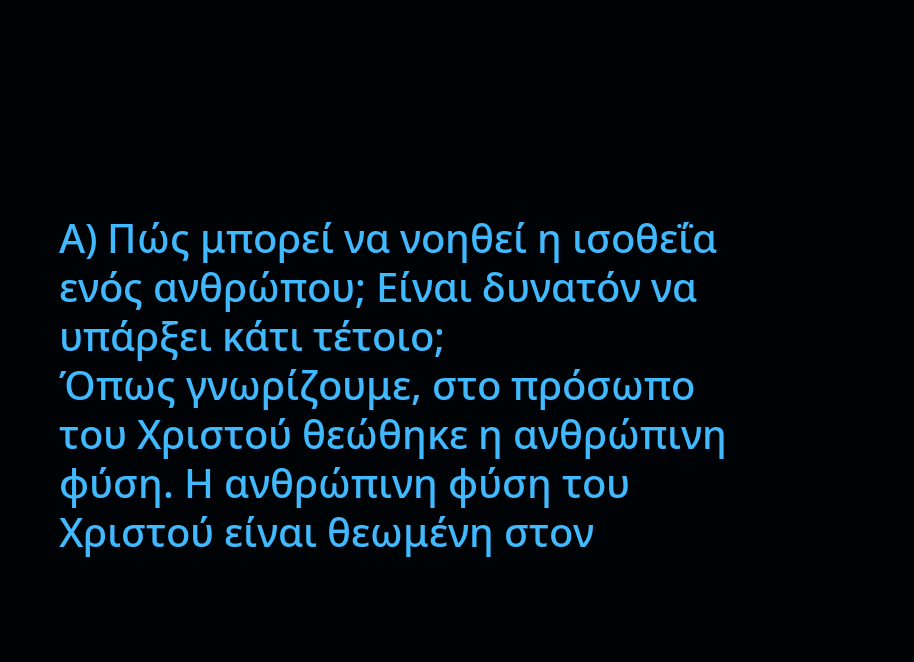Α) Πώς μπορεί να νοηθεί η ισοθεΐα ενός ανθρώπου; Είναι δυνατόν να υπάρξει κάτι τέτοιο;
Όπως γνωρίζουμε, στο πρόσωπο του Χριστού θεώθηκε η ανθρώπινη φύση. Η ανθρώπινη φύση του Χριστού είναι θεωμένη στον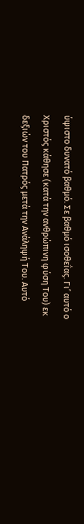ύψιστο δυνατό βαθμό. Σε βαθμό ισοθεΐας. Γι’ αυτό ο Χριστός κάθησε (κατά την ανθρώπινη φύση Του) εκ δεξιών του Πατρός μετά την Ανάληψή Του. Αυτό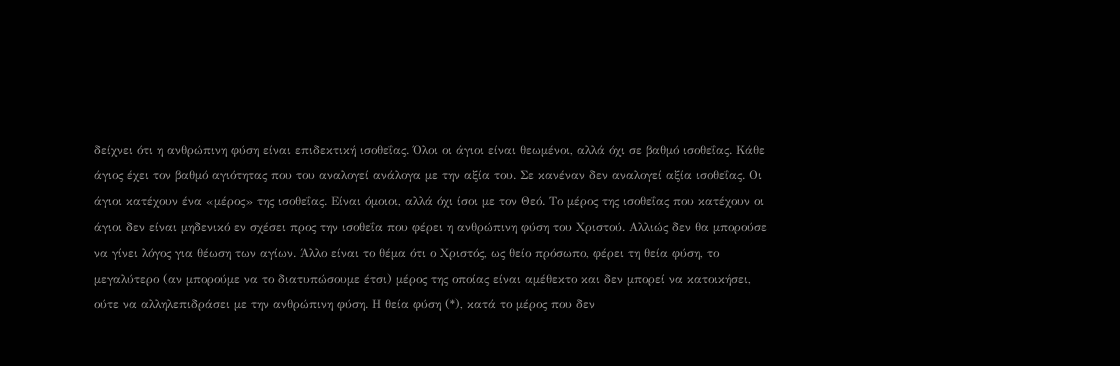δείχνει ότι η ανθρώπινη φύση είναι επιδεκτική ισοθεΐας. Όλοι οι άγιοι είναι θεωμένοι, αλλά όχι σε βαθμό ισοθεΐας. Κάθε άγιος έχει τον βαθμό αγιότητας που του αναλογεί ανάλογα με την αξία του. Σε κανέναν δεν αναλογεί αξία ισοθεΐας. Οι άγιοι κατέχουν ένα «μέρος» της ισοθεΐας. Είναι όμοιοι, αλλά όχι ίσοι με τον Θεό. Το μέρος της ισοθεΐας που κατέχουν οι άγιοι δεν είναι μηδενικό εν σχέσει προς την ισοθεΐα που φέρει η ανθρώπινη φύση του Χριστού. Αλλιώς δεν θα μπορούσε να γίνει λόγος για θέωση των αγίων. Άλλο είναι το θέμα ότι ο Χριστός, ως θείο πρόσωπο, φέρει τη θεία φύση, το μεγαλύτερο (αν μπορούμε να το διατυπώσουμε έτσι) μέρος της οποίας είναι αμέθεκτο και δεν μπορεί να κατοικήσει, ούτε να αλληλεπιδράσει με την ανθρώπινη φύση. Η θεία φύση (*), κατά το μέρος που δεν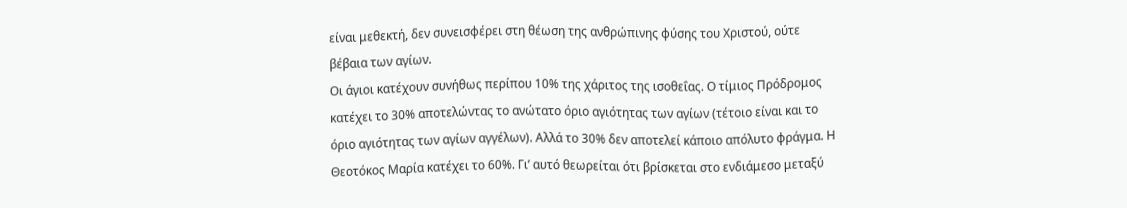είναι μεθεκτή, δεν συνεισφέρει στη θέωση της ανθρώπινης φύσης του Χριστού, ούτε βέβαια των αγίων.
Οι άγιοι κατέχουν συνήθως περίπου 10% της χάριτος της ισοθεΐας. Ο τίμιος Πρόδρομος κατέχει το 30% αποτελώντας το ανώτατο όριο αγιότητας των αγίων (τέτοιο είναι και το όριο αγιότητας των αγίων αγγέλων). Αλλά το 30% δεν αποτελεί κάποιο απόλυτο φράγμα. Η Θεοτόκος Μαρία κατέχει το 60%. Γι’ αυτό θεωρείται ότι βρίσκεται στο ενδιάμεσο μεταξύ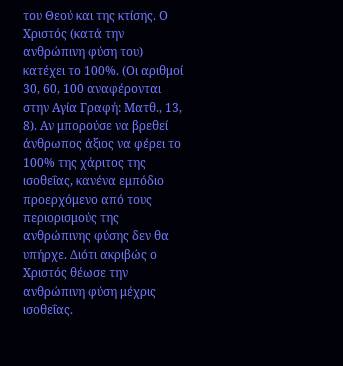του Θεού και της κτίσης. Ο Χριστός (κατά την ανθρώπινη φύση του) κατέχει το 100%. (Οι αριθμοί 30, 60, 100 αναφέρονται στην Αγία Γραφή: Ματθ., 13, 8). Αν μπορούσε να βρεθεί άνθρωπος άξιος να φέρει το 100% της χάριτος της ισοθεΐας, κανένα εμπόδιο προερχόμενο από τους περιορισμούς της ανθρώπινης φύσης δεν θα υπήρχε. Διότι ακριβώς ο Χριστός θέωσε την ανθρώπινη φύση μέχρις ισοθεΐας.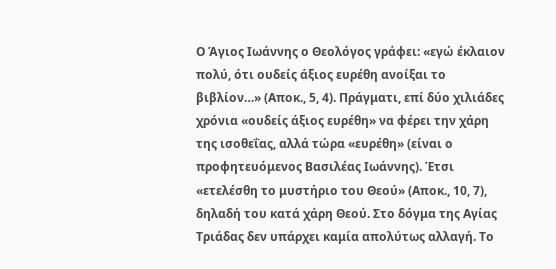Ο Άγιος Ιωάννης ο Θεολόγος γράφει: «εγώ έκλαιον πολύ, ότι ουδείς άξιος ευρέθη ανοίξαι το βιβλίον…» (Αποκ., 5, 4). Πράγματι, επί δύο χιλιάδες χρόνια «ουδείς άξιος ευρέθη» να φέρει την χάρη της ισοθεΐας, αλλά τώρα «ευρέθη» (είναι ο προφητευόμενος Βασιλέας Ιωάννης). Έτσι «ετελέσθη το μυστήριο του Θεού» (Αποκ., 10, 7), δηλαδή του κατά χάρη Θεού. Στο δόγμα της Αγίας Τριάδας δεν υπάρχει καμία απολύτως αλλαγή. Το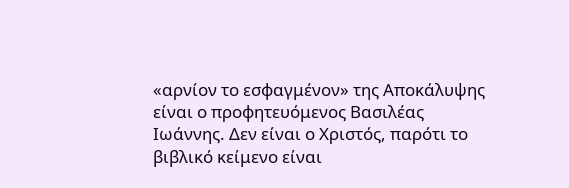«αρνίον το εσφαγμένον» της Αποκάλυψης είναι ο προφητευόμενος Βασιλέας Ιωάννης. Δεν είναι ο Χριστός, παρότι το βιβλικό κείμενο είναι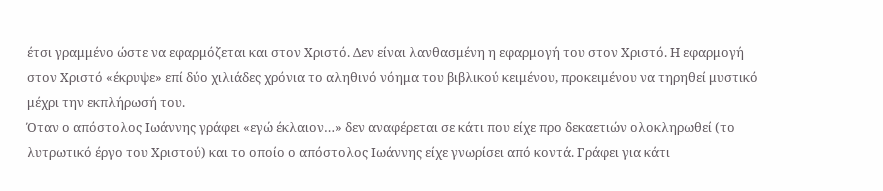έτσι γραμμένο ώστε να εφαρμόζεται και στον Χριστό. Δεν είναι λανθασμένη η εφαρμογή του στον Χριστό. Η εφαρμογή στον Χριστό «έκρυψε» επί δύο χιλιάδες χρόνια το αληθινό νόημα του βιβλικού κειμένου, προκειμένου να τηρηθεί μυστικό μέχρι την εκπλήρωσή του.
Όταν ο απόστολος Ιωάννης γράφει «εγώ έκλαιον…» δεν αναφέρεται σε κάτι που είχε προ δεκαετιών ολοκληρωθεί (το λυτρωτικό έργο του Χριστού) και το οποίο ο απόστολος Ιωάννης είχε γνωρίσει από κοντά. Γράφει για κάτι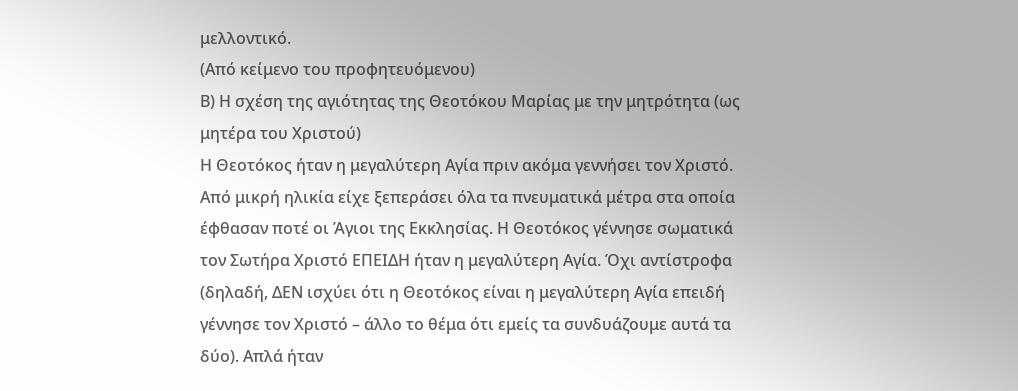μελλοντικό.
(Από κείμενο του προφητευόμενου)
Β) Η σχέση της αγιότητας της Θεοτόκου Μαρίας με την μητρότητα (ως μητέρα του Χριστού)
Η Θεοτόκος ήταν η μεγαλύτερη Αγία πριν ακόμα γεννήσει τον Χριστό. Από μικρή ηλικία είχε ξεπεράσει όλα τα πνευματικά μέτρα στα οποία έφθασαν ποτέ οι Άγιοι της Εκκλησίας. Η Θεοτόκος γέννησε σωματικά τον Σωτήρα Χριστό ΕΠΕΙΔΗ ήταν η μεγαλύτερη Αγία. Όχι αντίστροφα (δηλαδή, ΔΕΝ ισχύει ότι η Θεοτόκος είναι η μεγαλύτερη Αγία επειδή γέννησε τον Χριστό – άλλο το θέμα ότι εμείς τα συνδυάζουμε αυτά τα δύο). Απλά ήταν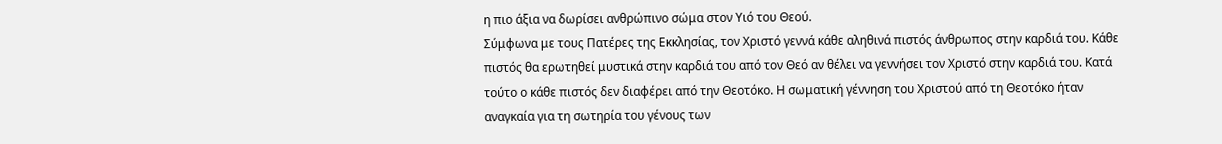η πιο άξια να δωρίσει ανθρώπινο σώμα στον Υιό του Θεού.
Σύμφωνα με τους Πατέρες της Εκκλησίας, τον Χριστό γεννά κάθε αληθινά πιστός άνθρωπος στην καρδιά του. Κάθε πιστός θα ερωτηθεί μυστικά στην καρδιά του από τον Θεό αν θέλει να γεννήσει τον Χριστό στην καρδιά του. Κατά τούτο ο κάθε πιστός δεν διαφέρει από την Θεοτόκο. Η σωματική γέννηση του Χριστού από τη Θεοτόκο ήταν αναγκαία για τη σωτηρία του γένους των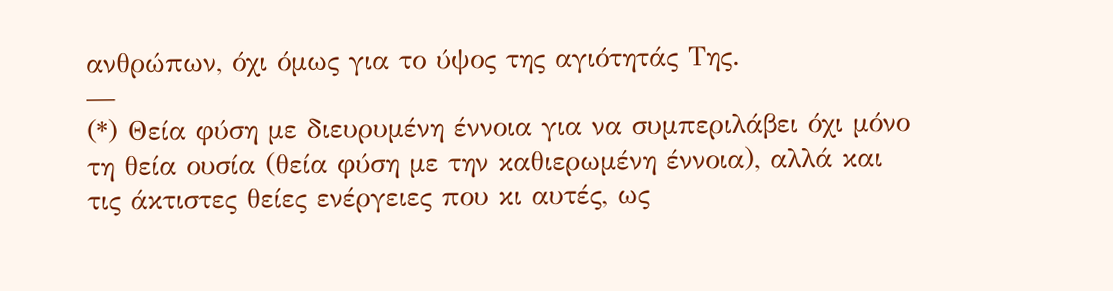ανθρώπων, όχι όμως για το ύψος της αγιότητάς Της.
—
(*) Θεία φύση με διευρυμένη έννοια για να συμπεριλάβει όχι μόνο τη θεία ουσία (θεία φύση με την καθιερωμένη έννοια), αλλά και τις άκτιστες θείες ενέργειες που κι αυτές, ως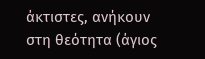άκτιστες, ανήκουν στη θεότητα (άγιος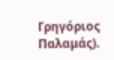Γρηγόριος Παλαμάς).